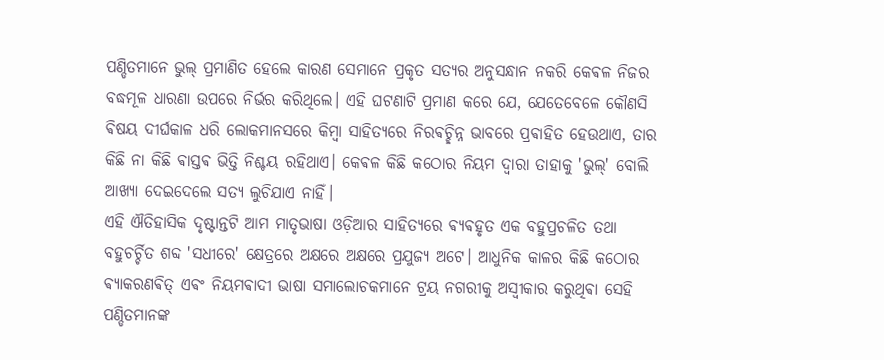ପଣ୍ଡିତମାନେ ଭୁଲ୍ ପ୍ରମାଣିତ ହେଲେ କାରଣ ସେମାନେ ପ୍ରକୃତ ସତ୍ୟର ଅନୁସନ୍ଧାନ ନକରି କେଵଳ ନିଜର ବଦ୍ଧମୂଳ ଧାରଣା ଉପରେ ନିର୍ଭର କରିଥିଲେ। ଏହି ଘଟଣାଟି ପ୍ରମାଣ କରେ ଯେ, ଯେତେବେଳେ କୌଣସି ଵିଷୟ ଦୀର୍ଘକାଳ ଧରି ଲୋକମାନସରେ କିମ୍ବା ସାହିତ୍ୟରେ ନିରଵଚ୍ଛିନ୍ନ ଭାବରେ ପ୍ରଵାହିତ ହେଉଥାଏ, ତାର କିଛି ନା କିଛି ଵାସ୍ତଵ ଭିତ୍ତି ନିଶ୍ଚୟ ରହିଥାଏ। କେଵଳ କିଛି କଠୋର ନିୟମ ଦ୍ୱାରା ତାହାକୁ 'ଭୁଲ୍' ବୋଲି ଆଖ୍ୟା ଦେଇଦେଲେ ସତ୍ୟ ଲୁଚିଯାଏ ନାହିଁ।
ଏହି ଐତିହାସିକ ଦୃଷ୍ଟାନ୍ତଟି ଆମ ମାତୃଭାଷା ଓଡ଼ିଆର ସାହିତ୍ୟରେ ଵ୍ୟଵହୃତ ଏକ ବହୁପ୍ରଚଳିତ ତଥା ବହୁଚର୍ଚ୍ଚିତ ଶବ୍ଦ 'ସଧୀରେ' କ୍ଷେତ୍ରରେ ଅକ୍ଷରେ ଅକ୍ଷରେ ପ୍ରଯୁଜ୍ୟ ଅଟେ। ଆଧୁନିକ କାଳର କିଛି କଠୋର ଵ୍ୟାକରଣଵିତ୍ ଏଵଂ ନିୟମଵାଦୀ ଭାଷା ସମାଲୋଚକମାନେ ଟ୍ରୟ ନଗରୀକୁ ଅସ୍ୱୀକାର କରୁଥିଵା ସେହି ପଣ୍ଡିତମାନଙ୍କ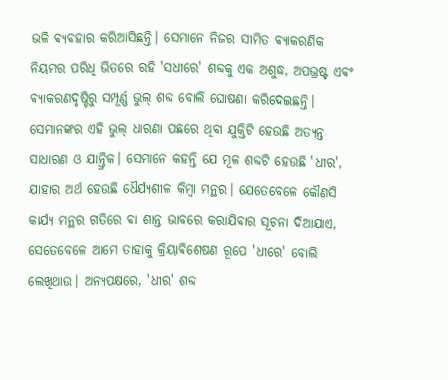ଭଳି ଵ୍ୟଵହାର କରିଆସିଛନ୍ତି। ସେମାନେ ନିଜର ସୀମିତ ଵ୍ୟାକରଣିକ ନିୟମର ପରିଧି ଭିତରେ ରହି 'ସଧୀରେ' ଶବ୍ଦକୁ ଏକ ଅଶୁଦ୍ଧ, ଅପଭ୍ରଷ୍ଟ ଏଵଂ ଵ୍ୟାକରଣଦୃଷ୍ଟିରୁ ସମ୍ପୂର୍ଣ୍ଣ ଭୁଲ୍ ଶବ୍ଦ ବୋଲି ଘୋଷଣା କରିଦେଇଛନ୍ତି। ସେମାନଙ୍କର ଏହି ଭୁଲ୍ ଧାରଣା ପଛରେ ଥିଵା ଯୁକ୍ତିଟି ହେଉଛି ଅତ୍ୟନ୍ତ ସାଧାରଣ ଓ ଯାନ୍ତ୍ରିକ। ସେମାନେ କହନ୍ତି ଯେ ମୂଳ ଶବ୍ଦଟି ହେଉଛି 'ଧୀର', ଯାହାର ଅର୍ଥ ହେଉଛି ଧୈର୍ଯ୍ୟଶୀଳ କିମ୍ବା ମନ୍ଥର। ଯେତେବେଳେ କୌଣସି କାର୍ଯ୍ୟ ମନ୍ଥର ଗତିରେ ଵା ଶାନ୍ତ ଭାବରେ କରାଯିଵାର ସୂଚନା ଦିଆଯାଏ, ସେତେବେଳେ ଆମେ ତାହାକୁ କ୍ରିୟାଵିଶେଷଣ ରୂପେ 'ଧୀରେ' ବୋଲି ଲେଖିଥାଉ। ଅନ୍ୟପକ୍ଷରେ, 'ଧୀର' ଶବ୍ଦ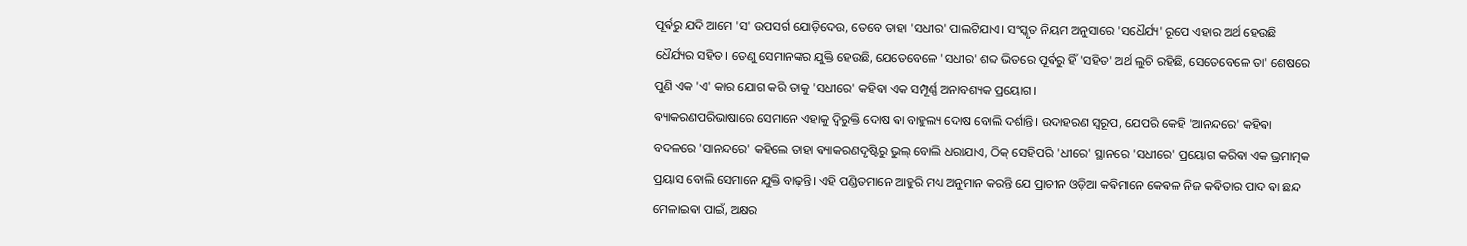ପୂର୍ଵରୁ ଯଦି ଆମେ 'ସ' ଉପସର୍ଗ ଯୋଡ଼ିଦେଉ, ତେବେ ତାହା 'ସଧୀର' ପାଲଟିଯାଏ। ସଂସ୍କୃତ ନିୟମ ଅନୁସାରେ 'ସଧୈର୍ଯ୍ୟ' ରୂପେ ଏହାର ଅର୍ଥ ହେଉଛି ଧୈର୍ଯ୍ୟର ସହିତ। ତେଣୁ ସେମାନଙ୍କର ଯୁକ୍ତି ହେଉଛି, ଯେତେବେଳେ 'ସଧୀର' ଶବ୍ଦ ଭିତରେ ପୂର୍ଵରୁ ହିଁ 'ସହିତ' ଅର୍ଥ ଲୁଚି ରହିଛି, ସେତେବେଳେ ତା' ଶେଷରେ ପୁଣି ଏକ 'ଏ' କାର ଯୋଗ କରି ତାକୁ 'ସଧୀରେ' କହିଵା ଏକ ସମ୍ପୂର୍ଣ୍ଣ ଅନାବଶ୍ୟକ ପ୍ରୟୋଗ।
ଵ୍ୟାକରଣପରିଭାଷାରେ ସେମାନେ ଏହାକୁ ଦ୍ୱିରୁକ୍ତି ଦୋଷ ଵା ବାହୁଲ୍ୟ ଦୋଷ ବୋଲି ଦର୍ଶାନ୍ତି। ଉଦାହରଣ ସ୍ୱରୂପ, ଯେପରି କେହି 'ଆନନ୍ଦରେ' କହିଵା ବଦଳରେ 'ସାନନ୍ଦରେ' କହିଲେ ତାହା ଵ୍ୟାକରଣଦୃଷ୍ଟିରୁ ଭୁଲ୍ ବୋଲି ଧରାଯାଏ, ଠିକ୍ ସେହିପରି 'ଧୀରେ' ସ୍ଥାନରେ 'ସଧୀରେ' ପ୍ରୟୋଗ କରିଵା ଏକ ଭ୍ରମାତ୍ମକ ପ୍ରୟାସ ବୋଲି ସେମାନେ ଯୁକ୍ତି ବାଢ଼ନ୍ତି। ଏହି ପଣ୍ଡିତମାନେ ଆହୁରି ମଧ୍ୟ ଅନୁମାନ କରନ୍ତି ଯେ ପ୍ରାଚୀନ ଓଡ଼ିଆ କଵିମାନେ କେଵଳ ନିଜ କଵିତାର ପାଦ ଵା ଛନ୍ଦ ମେଳାଇଵା ପାଇଁ, ଅକ୍ଷର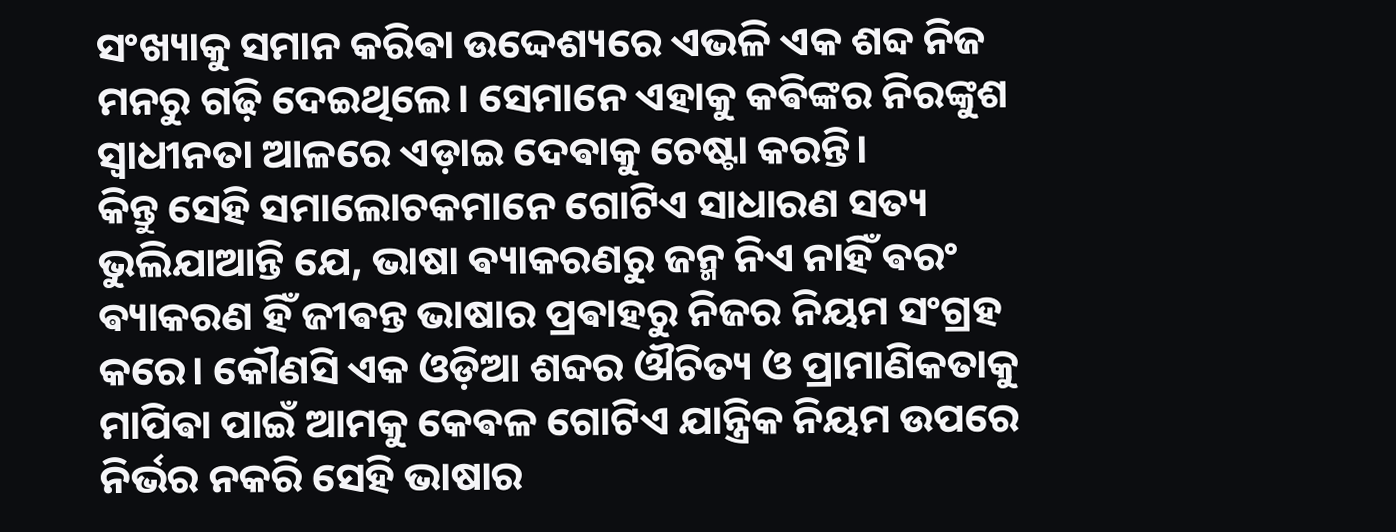ସଂଖ୍ୟାକୁ ସମାନ କରିଵା ଉଦ୍ଦେଶ୍ୟରେ ଏଭଳି ଏକ ଶବ୍ଦ ନିଜ ମନରୁ ଗଢ଼ି ଦେଇଥିଲେ। ସେମାନେ ଏହାକୁ କଵିଙ୍କର ନିରଙ୍କୁଶ ସ୍ୱାଧୀନତା ଆଳରେ ଏଡ଼ାଇ ଦେଵାକୁ ଚେଷ୍ଟା କରନ୍ତି।
କିନ୍ତୁ ସେହି ସମାଲୋଚକମାନେ ଗୋଟିଏ ସାଧାରଣ ସତ୍ୟ ଭୁଲିଯାଆନ୍ତି ଯେ, ଭାଷା ଵ୍ୟାକରଣରୁ ଜନ୍ମ ନିଏ ନାହିଁ ଵରଂ ଵ୍ୟାକରଣ ହିଁ ଜୀଵନ୍ତ ଭାଷାର ପ୍ରଵାହରୁ ନିଜର ନିୟମ ସଂଗ୍ରହ କରେ। କୌଣସି ଏକ ଓଡ଼ିଆ ଶବ୍ଦର ଔଚିତ୍ୟ ଓ ପ୍ରାମାଣିକତାକୁ ମାପିଵା ପାଇଁ ଆମକୁ କେଵଳ ଗୋଟିଏ ଯାନ୍ତ୍ରିକ ନିୟମ ଉପରେ ନିର୍ଭର ନକରି ସେହି ଭାଷାର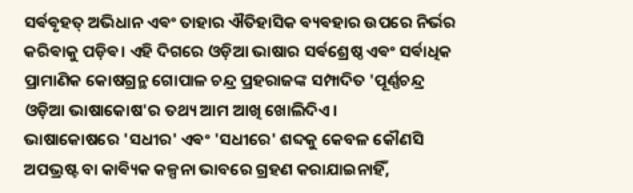ସର୍ଵଵୃହତ୍ ଅଭିଧାନ ଏଵଂ ତାହାର ଐତିହାସିକ ଵ୍ୟଵହାର ଉପରେ ନିର୍ଭର କରିଵାକୁ ପଡ଼ିଵ। ଏହି ଦିଗରେ ଓଡ଼ିଆ ଭାଷାର ସର୍ଵଶ୍ରେଷ୍ଠ ଏଵଂ ସର୍ଵାଧିକ ପ୍ରାମାଣିକ କୋଷଗ୍ରନ୍ଥ ଗୋପାଳ ଚନ୍ଦ୍ର ପ୍ରହରାଜଙ୍କ ସମ୍ପାଦିତ 'ପୂର୍ଣ୍ଣଚନ୍ଦ୍ର ଓଡ଼ିଆ ଭାଷାକୋଷ'ର ତଥ୍ୟ ଆମ ଆଖି ଖୋଲିଦିଏ।
ଭାଷାକୋଷରେ 'ସଧୀର' ଏଵଂ 'ସଧୀରେ' ଶବ୍ଦକୁ କେବଳ କୌଣସି ଅପଭ୍ରଷ୍ଟ ବା କାଵ୍ୟିକ କଳ୍ପନା ଭାବରେ ଗ୍ରହଣ କରାଯାଇନାହିଁ,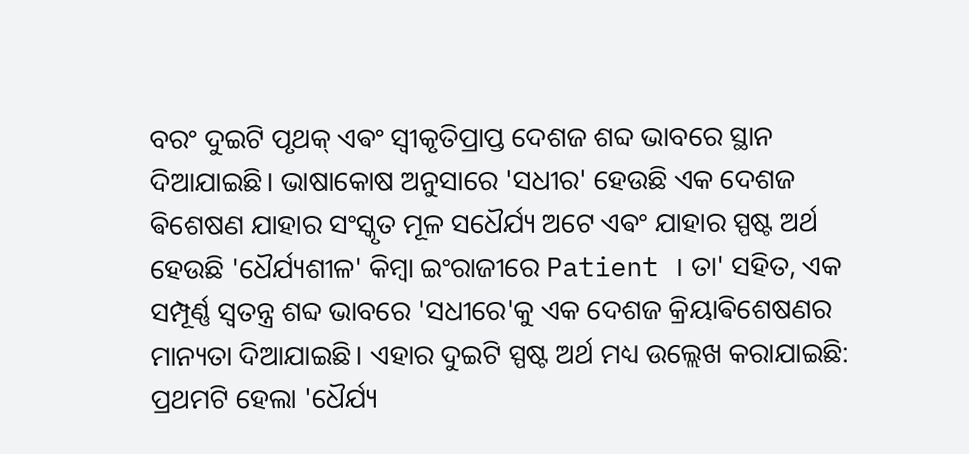ବରଂ ଦୁଇଟି ପୃଥକ୍ ଏଵଂ ସ୍ୱୀକୃତିପ୍ରାପ୍ତ ଦେଶଜ ଶବ୍ଦ ଭାବରେ ସ୍ଥାନ ଦିଆଯାଇଛି। ଭାଷାକୋଷ ଅନୁସାରେ 'ସଧୀର' ହେଉଛି ଏକ ଦେଶଜ ଵିଶେଷଣ ଯାହାର ସଂସ୍କୃତ ମୂଳ ସଧୈର୍ଯ୍ୟ ଅଟେ ଏଵଂ ଯାହାର ସ୍ପଷ୍ଟ ଅର୍ଥ ହେଉଛି 'ଧୈର୍ଯ୍ୟଶୀଳ' କିମ୍ବା ଇଂରାଜୀରେ Patient । ତା' ସହିତ, ଏକ ସମ୍ପୂର୍ଣ୍ଣ ସ୍ୱତନ୍ତ୍ର ଶବ୍ଦ ଭାବରେ 'ସଧୀରେ'କୁ ଏକ ଦେଶଜ କ୍ରିୟାଵିଶେଷଣର ମାନ୍ୟତା ଦିଆଯାଇଛି। ଏହାର ଦୁଇଟି ସ୍ପଷ୍ଟ ଅର୍ଥ ମଧ୍ୟ ଉଲ୍ଲେଖ କରାଯାଇଛି: ପ୍ରଥମଟି ହେଲା 'ଧୈର୍ଯ୍ୟ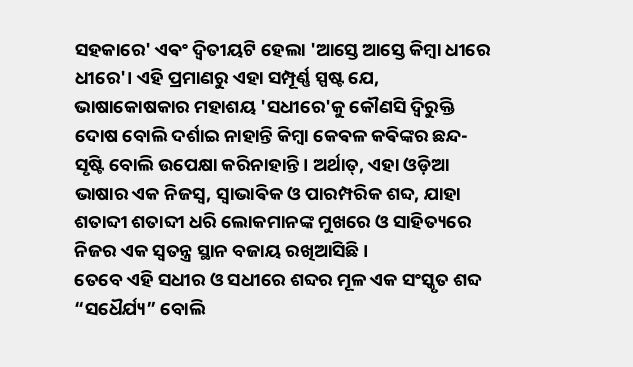ସହକାରେ' ଏଵଂ ଦ୍ୱିତୀୟଟି ହେଲା 'ଆସ୍ତେ ଆସ୍ତେ କିମ୍ବା ଧୀରେ ଧୀରେ'। ଏହି ପ୍ରମାଣରୁ ଏହା ସମ୍ପୂର୍ଣ୍ଣ ସ୍ପଷ୍ଟ ଯେ, ଭାଷାକୋଷକାର ମହାଶୟ 'ସଧୀରେ'କୁ କୌଣସି ଦ୍ୱିରୁକ୍ତି ଦୋଷ ବୋଲି ଦର୍ଶାଇ ନାହାନ୍ତି କିମ୍ବା କେଵଳ କଵିଙ୍କର ଛନ୍ଦ-ସୃଷ୍ଟି ବୋଲି ଉପେକ୍ଷା କରିନାହାନ୍ତି। ଅର୍ଥାତ୍, ଏହା ଓଡ଼ିଆ ଭାଷାର ଏକ ନିଜସ୍ୱ, ସ୍ୱାଭାଵିକ ଓ ପାରମ୍ପରିକ ଶବ୍ଦ, ଯାହା ଶତାବ୍ଦୀ ଶତାବ୍ଦୀ ଧରି ଲୋକମାନଙ୍କ ମୁଖରେ ଓ ସାହିତ୍ୟରେ ନିଜର ଏକ ସ୍ୱତନ୍ତ୍ର ସ୍ଥାନ ବଜାୟ ରଖିଆସିଛି।
ତେବେ ଏହି ସଧୀର ଓ ସଧୀରେ ଶବ୍ଦର ମୂଳ ଏକ ସଂସ୍କୃତ ଶବ୍ଦ “ସଧୈର୍ଯ୍ୟ” ବୋଲି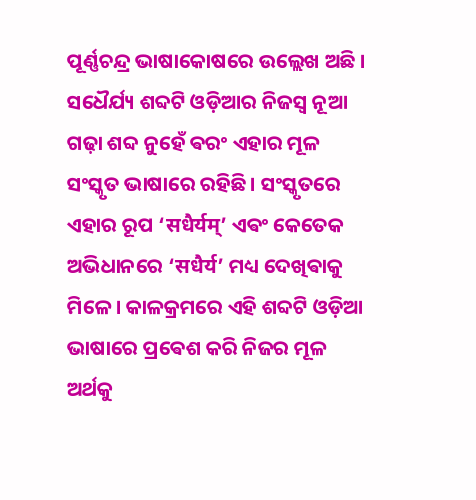ପୂର୍ଣ୍ଣଚନ୍ଦ୍ର ଭାଷାକୋଷରେ ଉଲ୍ଲେଖ ଅଛି । ସଧୈର୍ଯ୍ୟ ଶବ୍ଦଟି ଓଡ଼ିଆର ନିଜସ୍ୱ ନୂଆ ଗଢ଼ା ଶବ୍ଦ ନୁହେଁ ଵରଂ ଏହାର ମୂଳ ସଂସ୍କୃତ ଭାଷାରେ ରହିଛି। ସଂସ୍କୃତରେ ଏହାର ରୂପ ‘सधैर्यम्’ ଏଵଂ କେତେକ ଅଭିଧାନରେ ‘सधैर्य’ ମଧ୍ୟ ଦେଖିଵାକୁ ମିଳେ। କାଳକ୍ରମରେ ଏହି ଶବ୍ଦଟି ଓଡ଼ିଆ ଭାଷାରେ ପ୍ରଵେଶ କରି ନିଜର ମୂଳ ଅର୍ଥକୁ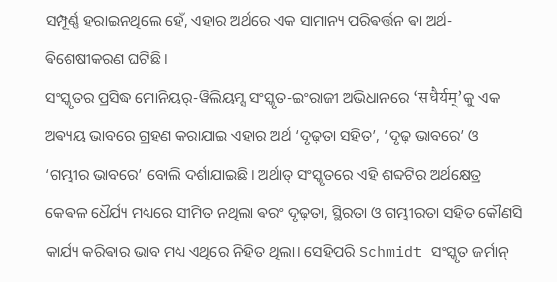ସମ୍ପୂର୍ଣ୍ଣ ହରାଇନଥିଲେ ହେଁ, ଏହାର ଅର୍ଥରେ ଏକ ସାମାନ୍ୟ ପରିଵର୍ତ୍ତନ ଵା ଅର୍ଥ-ଵିଶେଷୀକରଣ ଘଟିଛି।
ସଂସ୍କୃତର ପ୍ରସିଦ୍ଧ ମୋନିୟର୍-ୱିଲିୟମ୍ସ ସଂସ୍କୃତ-ଇଂରାଜୀ ଅଭିଧାନରେ ‘सधैर्यम्’କୁ ଏକ ଅଵ୍ୟୟ ଭାବରେ ଗ୍ରହଣ କରାଯାଇ ଏହାର ଅର୍ଥ ‘ଦୃଢ଼ତା ସହିତ’, ‘ଦୃଢ଼ ଭାବରେ’ ଓ ‘ଗମ୍ଭୀର ଭାବରେ’ ବୋଲି ଦର୍ଶାଯାଇଛି। ଅର୍ଥାତ୍ ସଂସ୍କୃତରେ ଏହି ଶବ୍ଦଟିର ଅର୍ଥକ୍ଷେତ୍ର କେଵଳ ଧୈର୍ଯ୍ୟ ମଧ୍ୟରେ ସୀମିତ ନଥିଲା ଵରଂ ଦୃଢ଼ତା, ସ୍ଥିରତା ଓ ଗମ୍ଭୀରତା ସହିତ କୌଣସି କାର୍ଯ୍ୟ କରିଵାର ଭାବ ମଧ୍ୟ ଏଥିରେ ନିହିତ ଥିଲା। ସେହିପରି Schmidt ସଂସ୍କୃତ ଜର୍ମାନ୍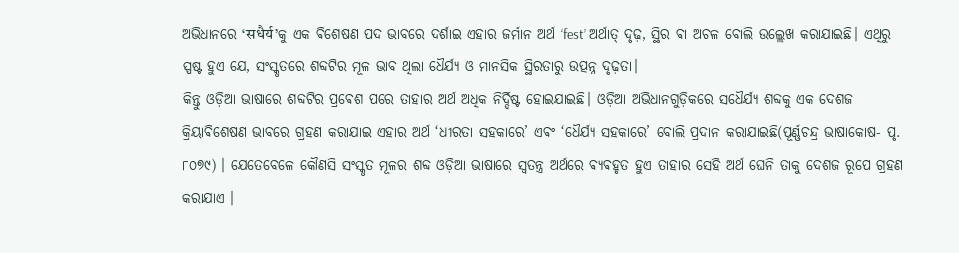ଅଭିଧାନରେ ‘सधैर्य’କୁ ଏକ ଵିଶେଷଣ ପଦ ଭାବରେ ଦର୍ଶାଇ ଏହାର ଜର୍ମାନ ଅର୍ଥ ‘fest’ ଅର୍ଥାତ୍ ଦୃଢ଼, ସ୍ଥିର ଵା ଅଚଳ ବୋଲି ଉଲ୍ଲେଖ କରାଯାଇଛି। ଏଥିରୁ ସ୍ପଷ୍ଟ ହୁଏ ଯେ, ସଂସ୍କୃତରେ ଶବ୍ଦଟିର ମୂଳ ଭାବ ଥିଲା ଧୈର୍ଯ୍ୟ ଓ ମାନସିକ ସ୍ଥିରତାରୁ ଉତ୍ପନ୍ନ ଦୃଢ଼ତା।
କିନ୍ତୁ ଓଡ଼ିଆ ଭାଷାରେ ଶବ୍ଦଟିର ପ୍ରଵେଶ ପରେ ତାହାର ଅର୍ଥ ଅଧିକ ନିର୍ଦ୍ଦିଷ୍ଟ ହୋଇଯାଇଛି। ଓଡ଼ିଆ ଅଭିଧାନଗୁଡ଼ିକରେ ସଧୈର୍ଯ୍ୟ ଶବ୍ଦକୁ ଏକ ଦେଶଜ କ୍ରିୟାଵିଶେଷଣ ଭାବରେ ଗ୍ରହଣ କରାଯାଇ ଏହାର ଅର୍ଥ ‘ଧୀରତା ସହକାରେ’ ଏଵଂ ‘ଧୈର୍ଯ୍ୟ ସହକାରେ’ ବୋଲି ପ୍ରଦାନ କରାଯାଇଛି(ପୂର୍ଣ୍ଣଚନ୍ଦ୍ର ଭାଷାକୋଷ- ପୃ. ୮୦୭୯) । ଯେତେବେଳେ କୌଣସି ସଂସ୍କୃତ ମୂଳର ଶବ୍ଦ ଓଡ଼ିଆ ଭାଷାରେ ସ୍ଵତନ୍ତ୍ର ଅର୍ଥରେ ଵ୍ୟଵହୃତ ହୁଏ ତାହାର ସେହି ଅର୍ଥ ଘେନି ତାକୁ ଦେଶଜ ରୂପେ ଗ୍ରହଣ କରାଯାଏ ।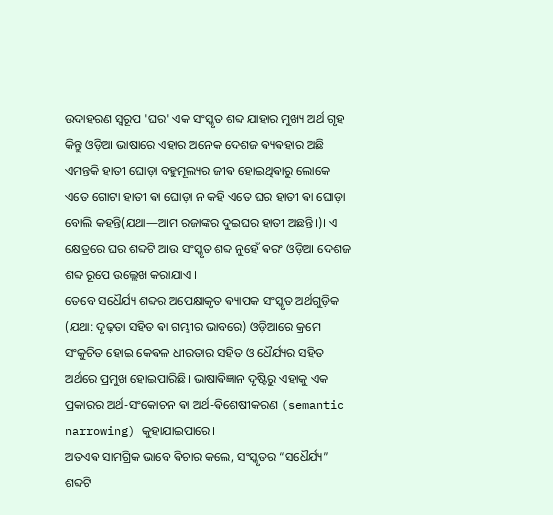ଉଦାହରଣ ସ୍ଵରୂପ 'ଘର' ଏକ ସଂସ୍କୃତ ଶବ୍ଦ ଯାହାର ମୁଖ୍ୟ ଅର୍ଥ ଗୃହ କିନ୍ତୁ ଓଡ଼ିଆ ଭାଷାରେ ଏହାର ଅନେକ ଦେଶଜ ଵ୍ୟଵହାର ଅଛି ଏମନ୍ତକି ହାତୀ ଘୋଡ଼ା ବହୁମୂଲ୍ୟର ଜୀଵ ହୋଇଥିଵାରୁ ଲୋକେ ଏତେ ଗୋଟା ହାତୀ ଵା ଘୋଡ଼ା ନ କହି ଏତେ ଘର ହାତୀ ଵା ଘୋଡ଼ା ବୋଲି କହନ୍ତି(ଯଥା—ଆମ ରଜାଙ୍କର ଦୁଇଘର ହାତୀ ଅଛନ୍ତି।)। ଏ କ୍ଷେତ୍ରରେ ଘର ଶବ୍ଦଟି ଆଉ ସଂସ୍କୃତ ଶବ୍ଦ ନୁହେଁ ଵରଂ ଓଡ଼ିଆ ଦେଶଜ ଶବ୍ଦ ରୂପେ ଉଲ୍ଲେଖ କରାଯାଏ ।
ତେବେ ସଧୈର୍ଯ୍ୟ ଶବ୍ଦର ଅପେକ୍ଷାକୃତ ଵ୍ୟାପକ ସଂସ୍କୃତ ଅର୍ଥଗୁଡ଼ିକ (ଯଥା: ଦୃଢ଼ତା ସହିତ ଵା ଗମ୍ଭୀର ଭାବରେ) ଓଡ଼ିଆରେ କ୍ରମେ ସଂକୁଚିତ ହୋଇ କେଵଳ ଧୀରତାର ସହିତ ଓ ଧୈର୍ଯ୍ୟର ସହିତ ଅର୍ଥରେ ପ୍ରମୁଖ ହୋଇପାରିଛି। ଭାଷାଵିଜ୍ଞାନ ଦୃଷ୍ଟିରୁ ଏହାକୁ ଏକ ପ୍ରକାରର ଅର୍ଥ-ସଂକୋଚନ ଵା ଅର୍ଥ-ଵିଶେଷୀକରଣ (semantic narrowing) କୁହାଯାଇପାରେ।
ଅତଏଵ ସାମଗ୍ରିକ ଭାବେ ଵିଚାର କଲେ, ସଂସ୍କୃତର “ସଧୈର୍ଯ୍ୟ” ଶବ୍ଦଟି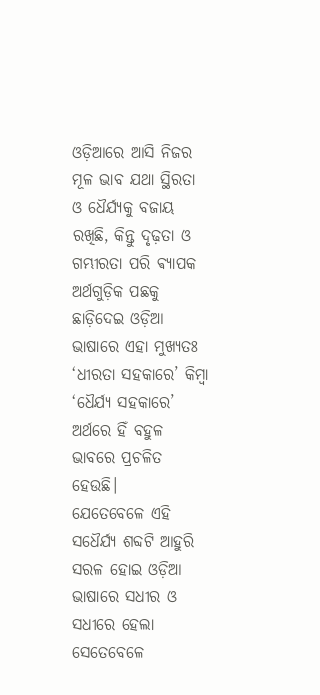ଓଡ଼ିଆରେ ଆସି ନିଜର ମୂଳ ଭାବ ଯଥା ସ୍ଥିରତା ଓ ଧୈର୍ଯ୍ୟକୁ ବଜାୟ ରଖିଛି, କିନ୍ତୁ ଦୃଢ଼ତା ଓ ଗମ୍ଭୀରତା ପରି ଵ୍ୟାପକ ଅର୍ଥଗୁଡ଼ିକ ପଛକୁ ଛାଡ଼ିଦେଇ ଓଡ଼ିଆ ଭାଷାରେ ଏହା ମୁଖ୍ୟତଃ ‘ଧୀରତା ସହକାରେ’ କିମ୍ବା ‘ଧୈର୍ଯ୍ୟ ସହକାରେ’ ଅର୍ଥରେ ହିଁ ବହୁଳ ଭାବରେ ପ୍ରଚଳିତ ହେଉଛି।
ଯେତେବେଳେ ଏହି ସଧୈର୍ଯ୍ୟ ଶବ୍ଦଟି ଆହୁରି ସରଳ ହୋଇ ଓଡ଼ିଆ ଭାଷାରେ ସଧୀର ଓ ସଧୀରେ ହେଲା ସେତେବେଳେ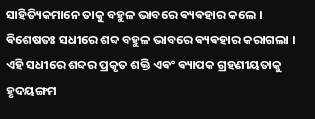ସାହିତ୍ୟିକମାନେ ତାକୁ ବହୁଳ ଭାବରେ ଵ୍ୟଵହାର କଲେ । ଵିଶେଷତଃ ସଧୀରେ ଶବ୍ଦ ବହୁଳ ଭାବରେ ଵ୍ୟଵହାର କରାଗଲା ।
ଏହି ସଧୀରେ ଶବ୍ଦର ପ୍ରକୃତ ଶକ୍ତି ଏଵଂ ଵ୍ୟାପକ ଗ୍ରହଣୀୟତାକୁ ହୃଦୟଙ୍ଗମ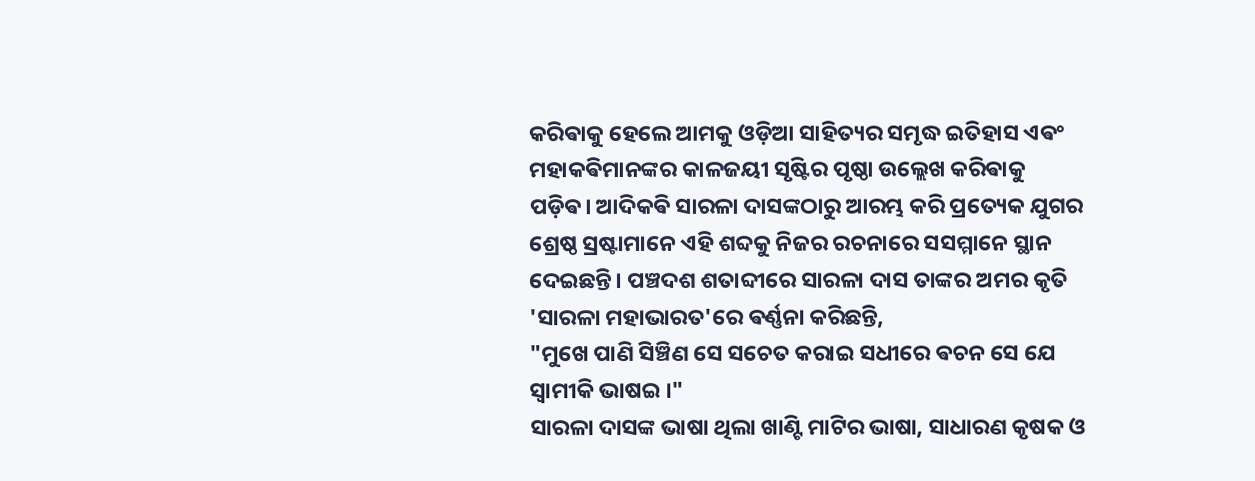କରିଵାକୁ ହେଲେ ଆମକୁ ଓଡ଼ିଆ ସାହିତ୍ୟର ସମୃଦ୍ଧ ଇତିହାସ ଏଵଂ ମହାକଵିମାନଙ୍କର କାଳଜୟୀ ସୃଷ୍ଟିର ପୃଷ୍ଠା ଉଲ୍ଲେଖ କରିଵାକୁ ପଡ଼ିଵ। ଆଦିକଵି ସାରଳା ଦାସଙ୍କଠାରୁ ଆରମ୍ଭ କରି ପ୍ରତ୍ୟେକ ଯୁଗର ଶ୍ରେଷ୍ଠ ସ୍ରଷ୍ଟାମାନେ ଏହି ଶବ୍ଦକୁ ନିଜର ରଚନାରେ ସସମ୍ମାନେ ସ୍ଥାନ ଦେଇଛନ୍ତି। ପଞ୍ଚଦଶ ଶତାବ୍ଦୀରେ ସାରଳା ଦାସ ତାଙ୍କର ଅମର କୃତି 'ସାରଳା ମହାଭାରତ'ରେ ଵର୍ଣ୍ଣନା କରିଛନ୍ତି,
"ମୁଖେ ପାଣି ସିଞ୍ଚିଣ ସେ ସଚେତ କରାଇ ସଧୀରେ ଵଚନ ସେ ଯେ ସ୍ୱାମୀକି ଭାଷଇ ।"
ସାରଳା ଦାସଙ୍କ ଭାଷା ଥିଲା ଖାଣ୍ଟି ମାଟିର ଭାଷା, ସାଧାରଣ କୃଷକ ଓ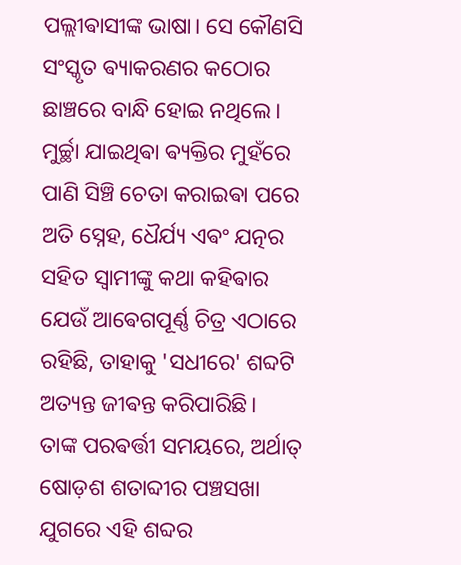ପଲ୍ଲୀଵାସୀଙ୍କ ଭାଷା। ସେ କୌଣସି ସଂସ୍କୃତ ଵ୍ୟାକରଣର କଠୋର ଛାଞ୍ଚରେ ବାନ୍ଧି ହୋଇ ନଥିଲେ। ମୁର୍ଚ୍ଛା ଯାଇଥିଵା ଵ୍ୟକ୍ତିର ମୁହଁରେ ପାଣି ସିଞ୍ଚି ଚେତା କରାଇଵା ପରେ ଅତି ସ୍ନେହ, ଧୈର୍ଯ୍ୟ ଏଵଂ ଯତ୍ନର ସହିତ ସ୍ୱାମୀଙ୍କୁ କଥା କହିଵାର ଯେଉଁ ଆଵେଗପୂର୍ଣ୍ଣ ଚିତ୍ର ଏଠାରେ ରହିଛି, ତାହାକୁ 'ସଧୀରେ' ଶବ୍ଦଟି ଅତ୍ୟନ୍ତ ଜୀଵନ୍ତ କରିପାରିଛି।
ତାଙ୍କ ପରଵର୍ତ୍ତୀ ସମୟରେ, ଅର୍ଥାତ୍ ଷୋଡ଼ଶ ଶତାବ୍ଦୀର ପଞ୍ଚସଖା ଯୁଗରେ ଏହି ଶବ୍ଦର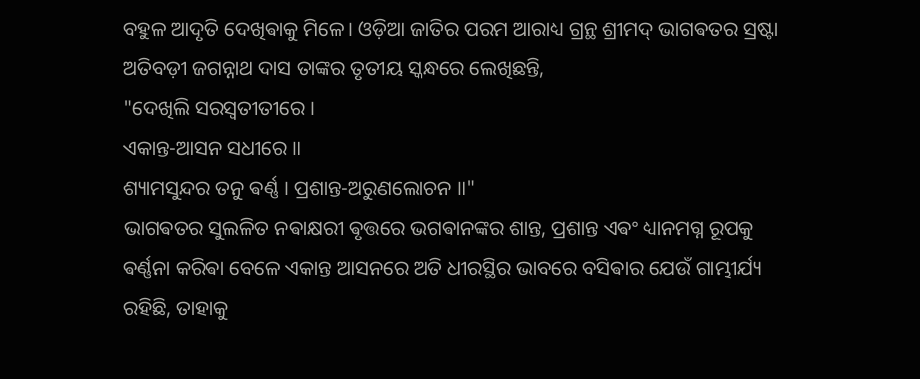ବହୁଳ ଆଦୃତି ଦେଖିଵାକୁ ମିଳେ। ଓଡ଼ିଆ ଜାତିର ପରମ ଆରାଧ୍ୟ ଗ୍ରନ୍ଥ ଶ୍ରୀମଦ୍ ଭାଗଵତର ସ୍ରଷ୍ଟା ଅତିବଡ଼ୀ ଜଗନ୍ନାଥ ଦାସ ତାଙ୍କର ତୃତୀୟ ସ୍କନ୍ଧରେ ଲେଖିଛନ୍ତି,
"ଦେଖିଲି ସରସ୍ୱତୀତୀରେ ।
ଏକାନ୍ତ-ଆସନ ସଧୀରେ ॥
ଶ୍ୟାମସୁନ୍ଦର ତନୁ ଵର୍ଣ୍ଣ । ପ୍ରଶାନ୍ତ-ଅରୁଣଲୋଚନ ॥"
ଭାଗଵତର ସୁଲଳିତ ନଵାକ୍ଷରୀ ଵୃତ୍ତରେ ଭଗଵାନଙ୍କର ଶାନ୍ତ, ପ୍ରଶାନ୍ତ ଏଵଂ ଧ୍ୟାନମଗ୍ନ ରୂପକୁ ଵର୍ଣ୍ଣନା କରିଵା ବେଳେ ଏକାନ୍ତ ଆସନରେ ଅତି ଧୀରସ୍ଥିର ଭାବରେ ବସିଵାର ଯେଉଁ ଗାମ୍ଭୀର୍ଯ୍ୟ ରହିଛି, ତାହାକୁ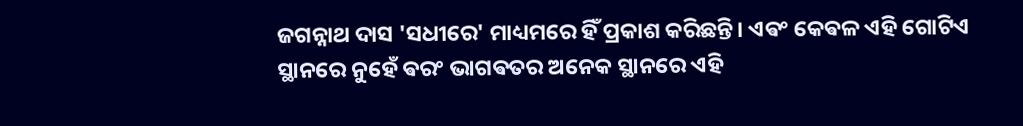ଜଗନ୍ନାଥ ଦାସ 'ସଧୀରେ' ମାଧ୍ୟମରେ ହିଁ ପ୍ରକାଶ କରିଛନ୍ତି। ଏଵଂ କେଵଳ ଏହି ଗୋଟିଏ ସ୍ଥାନରେ ନୁହେଁ ଵରଂ ଭାଗଵତର ଅନେକ ସ୍ଥାନରେ ଏହି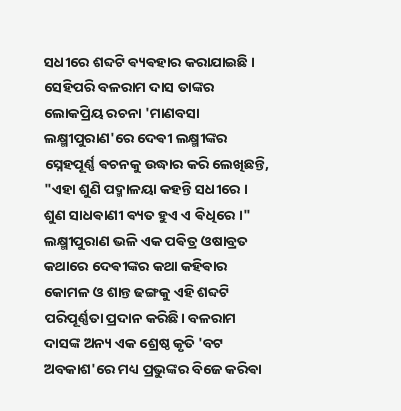ସଧୀରେ ଶବ୍ଦଟି ଵ୍ୟଵହାର କରାଯାଇଛି ।
ସେହିପରି ବଳରାମ ଦାସ ତାଙ୍କର ଲୋକପ୍ରିୟ ରଚନା 'ମାଣବସା ଲକ୍ଷ୍ମୀପୁରାଣ'ରେ ଦେଵୀ ଲକ୍ଷ୍ମୀଙ୍କର ସ୍ନେହପୂର୍ଣ୍ଣ ଵଚନକୁ ଉଦ୍ଧାର କରି ଲେଖିଛନ୍ତି,
"ଏହା ଶୁଣି ପଦ୍ମାଳୟା କହନ୍ତି ସଧୀରେ ।
ଶୁଣ ସାଧଵାଣୀ ଵ୍ୟତ ହୁଏ ଏ ଵିଧିରେ ।"
ଲକ୍ଷ୍ମୀପୁରାଣ ଭଳି ଏକ ପଵିତ୍ର ଓଷାବ୍ରତ କଥାରେ ଦେଵୀଙ୍କର କଥା କହିଵାର କୋମଳ ଓ ଶାନ୍ତ ଢଙ୍ଗକୁ ଏହି ଶବ୍ଦଟି ପରିପୂର୍ଣ୍ଣତା ପ୍ରଦାନ କରିଛି। ବଳରାମ ଦାସଙ୍କ ଅନ୍ୟ ଏକ ଶ୍ରେଷ୍ଠ କୃତି 'ବଟ ଅବକାଶ'ରେ ମଧ୍ୟ ପ୍ରଭୁଙ୍କର ବିଜେ କରିଵା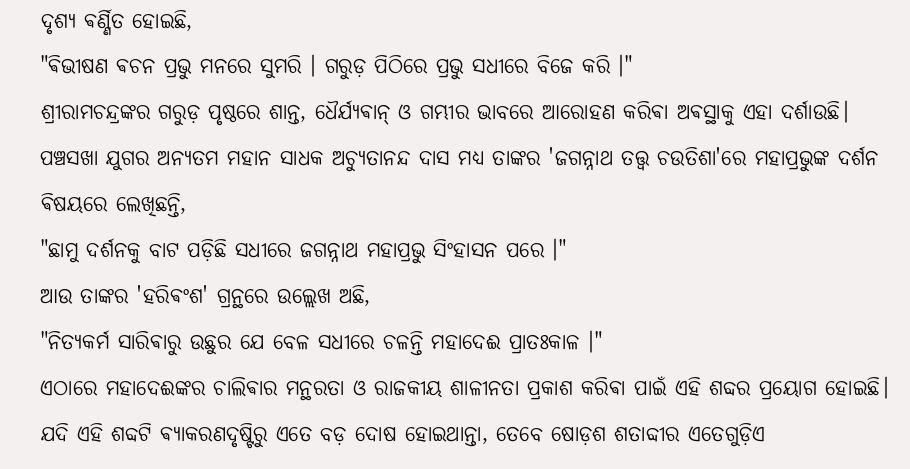ଦୃଶ୍ୟ ଵର୍ଣ୍ଣିତ ହୋଇଛି,
"ଵିଭୀଷଣ ଵଚନ ପ୍ରଭୁ ମନରେ ସୁମରି । ଗରୁଡ଼ ପିଠିରେ ପ୍ରଭୁ ସଧୀରେ ବିଜେ କରି ।"
ଶ୍ରୀରାମଚନ୍ଦ୍ରଙ୍କର ଗରୁଡ଼ ପୃଷ୍ଠରେ ଶାନ୍ତ, ଧୈର୍ଯ୍ୟଵାନ୍ ଓ ଗମ୍ଭୀର ଭାବରେ ଆରୋହଣ କରିଵା ଅଵସ୍ଥାକୁ ଏହା ଦର୍ଶାଉଛି। ପଞ୍ଚସଖା ଯୁଗର ଅନ୍ୟତମ ମହାନ ସାଧକ ଅଚ୍ୟୁତାନନ୍ଦ ଦାସ ମଧ୍ୟ ତାଙ୍କର 'ଜଗନ୍ନାଥ ତତ୍ତ୍ୱ ଚଉତିଶା'ରେ ମହାପ୍ରଭୁଙ୍କ ଦର୍ଶନ ଵିଷୟରେ ଲେଖିଛନ୍ତି,
"ଛାମୁ ଦର୍ଶନକୁ ବାଟ ପଡ଼ିଛି ସଧୀରେ ଜଗନ୍ନାଥ ମହାପ୍ରଭୁ ସିଂହାସନ ପରେ ।"
ଆଉ ତାଙ୍କର 'ହରିଵଂଶ' ଗ୍ରନ୍ଥରେ ଉଲ୍ଲେଖ ଅଛି,
"ନିତ୍ୟକର୍ମ ସାରିଵାରୁ ଉଛୁର ଯେ ବେଳ ସଧୀରେ ଚଳନ୍ତି ମହାଦେଈ ପ୍ରାତଃକାଳ ।"
ଏଠାରେ ମହାଦେଈଙ୍କର ଚାଲିଵାର ମନ୍ଥରତା ଓ ରାଜକୀୟ ଶାଳୀନତା ପ୍ରକାଶ କରିଵା ପାଇଁ ଏହି ଶବ୍ଦର ପ୍ରୟୋଗ ହୋଇଛି। ଯଦି ଏହି ଶବ୍ଦଟି ଵ୍ୟାକରଣଦୃଷ୍ଟିରୁ ଏତେ ବଡ଼ ଦୋଷ ହୋଇଥାନ୍ତା, ତେବେ ଷୋଡ଼ଶ ଶତାବ୍ଦୀର ଏତେଗୁଡ଼ିଏ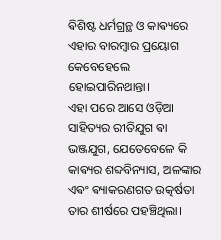ଵିଶିଷ୍ଟ ଧର୍ମଗ୍ରନ୍ଥ ଓ କାଵ୍ୟରେ ଏହାର ବାରମ୍ବାର ପ୍ରୟୋଗ କେବେହେଲେ ହୋଇପାରିନଥାନ୍ତା।
ଏହା ପରେ ଆସେ ଓଡ଼ିଆ ସାହିତ୍ୟର ରୀତିଯୁଗ ଵା ଭଞ୍ଜଯୁଗ, ଯେତେବେଳେ କି କାଵ୍ୟର ଶବ୍ଦବିନ୍ୟାସ, ଅଳଙ୍କାର ଏଵଂ ଵ୍ୟାକରଣଗତ ଉତ୍କର୍ଷତା ତାର ଶୀର୍ଷରେ ପହଞ୍ଚିଥିଲା।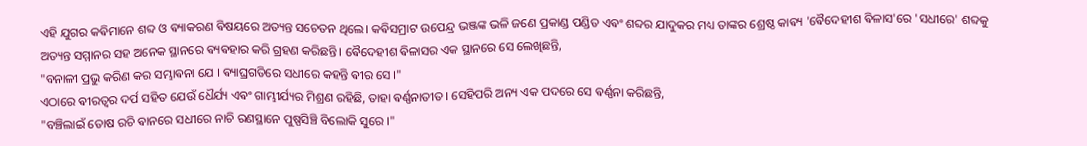ଏହି ଯୁଗର କଵିମାନେ ଶବ୍ଦ ଓ ଵ୍ୟାକରଣ ଵିଷୟରେ ଅତ୍ୟନ୍ତ ସଚେତନ ଥିଲେ। କଵିସମ୍ରାଟ ଉପେନ୍ଦ୍ର ଭଞ୍ଜଙ୍କ ଭଳି ଜଣେ ପ୍ରକାଣ୍ଡ ପଣ୍ଡିତ ଏଵଂ ଶବ୍ଦର ଯାଦୁକର ମଧ୍ୟ ତାଙ୍କର ଶ୍ରେଷ୍ଠ କାଵ୍ୟ 'ଵୈଦେହୀଶ ଵିଳାସ'ରେ 'ସଧୀରେ' ଶବ୍ଦକୁ ଅତ୍ୟନ୍ତ ସମ୍ମାନର ସହ ଅନେକ ସ୍ଥାନରେ ଵ୍ୟଵହାର କରି ଗ୍ରହଣ କରିଛନ୍ତି। ଵୈଦେହୀଶ ଵିଳାସର ଏକ ସ୍ଥାନରେ ସେ ଲେଖିଛନ୍ତି,
"ବନାଳୀ ପ୍ରଭୁ କରିଣ କର ସମ୍ଭାଵନା ଯେ । ଵ୍ୟାଘ୍ରଗତିରେ ସଧୀରେ କହନ୍ତି ଵୀର ସେ ।"
ଏଠାରେ ଵୀରତ୍ୱର ଦର୍ପ ସହିତ ଯେଉଁ ଧୈର୍ଯ୍ୟ ଏଵଂ ଗାମ୍ଭୀର୍ଯ୍ୟର ମିଶ୍ରଣ ରହିଛି, ତାହା ଵର୍ଣ୍ଣନାତୀତ। ସେହିପରି ଅନ୍ୟ ଏକ ପଦରେ ସେ ଵର୍ଣ୍ଣନା କରିଛନ୍ତି,
"ବଞ୍ଚିଲାଇଁ ତୋଷ ରଚି ଵାନରେ ସଧୀରେ ନାଚି ରଣସ୍ଥାନେ ପୁଷ୍ପସିଞ୍ଚି ବିଲୋକି ସୁରେ ।"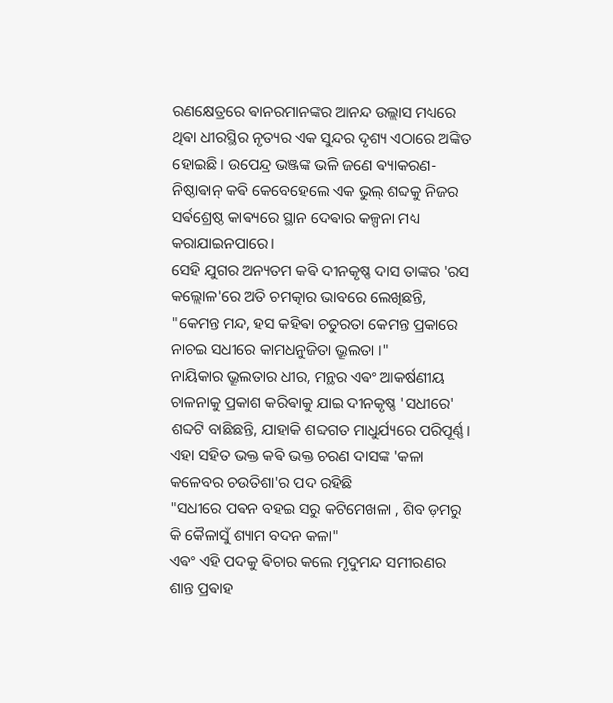ରଣକ୍ଷେତ୍ରରେ ଵାନରମାନଙ୍କର ଆନନ୍ଦ ଉଲ୍ଲାସ ମଧ୍ୟରେ ଥିଵା ଧୀରସ୍ଥିର ନୃତ୍ୟର ଏକ ସୁନ୍ଦର ଦୃଶ୍ୟ ଏଠାରେ ଅଙ୍କିତ ହୋଇଛି। ଉପେନ୍ଦ୍ର ଭଞ୍ଜଙ୍କ ଭଳି ଜଣେ ଵ୍ୟାକରଣ-ନିଷ୍ଠାଵାନ୍ କଵି କେବେହେଲେ ଏକ ଭୁଲ୍ ଶବ୍ଦକୁ ନିଜର ସର୍ଵଶ୍ରେଷ୍ଠ କାଵ୍ୟରେ ସ୍ଥାନ ଦେଵାର କଳ୍ପନା ମଧ୍ୟ କରାଯାଇନପାରେ।
ସେହି ଯୁଗର ଅନ୍ୟତମ କଵି ଦୀନକୃଷ୍ଣ ଦାସ ତାଙ୍କର 'ରସ କଲ୍ଲୋଳ'ରେ ଅତି ଚମତ୍କାର ଭାବରେ ଲେଖିଛନ୍ତି,
"କେମନ୍ତ ମନ୍ଦ, ହସ କହିଵା ଚତୁରତା କେମନ୍ତ ପ୍ରକାରେ ନାଚଇ ସଧୀରେ କାମଧନୁଜିତା ଭ୍ରୂଲତା ।"
ନାୟିକାର ଭ୍ରୂଲତାର ଧୀର, ମନ୍ଥର ଏଵଂ ଆକର୍ଷଣୀୟ ଚାଳନାକୁ ପ୍ରକାଶ କରିଵାକୁ ଯାଇ ଦୀନକୃଷ୍ଣ 'ସଧୀରେ' ଶବ୍ଦଟି ବାଛିଛନ୍ତି, ଯାହାକି ଶବ୍ଦଗତ ମାଧୁର୍ଯ୍ୟରେ ପରିପୂର୍ଣ୍ଣ। ଏହା ସହିତ ଭକ୍ତ କଵି ଭକ୍ତ ଚରଣ ଦାସଙ୍କ 'କଳା କଳେବର ଚଉତିଶା'ର ପଦ ରହିଛି
"ସଧୀରେ ପଵନ ବହଇ ସରୁ କଟିମେଖଳା , ଶିବ ଡ଼ମରୁ କି କୈଳାସୁଁ ଶ୍ୟାମ ବଦନ କଳା"
ଏଵଂ ଏହି ପଦକୁ ଵିଚାର କଲେ ମୃଦୁମନ୍ଦ ସମୀରଣର ଶାନ୍ତ ପ୍ରଵାହ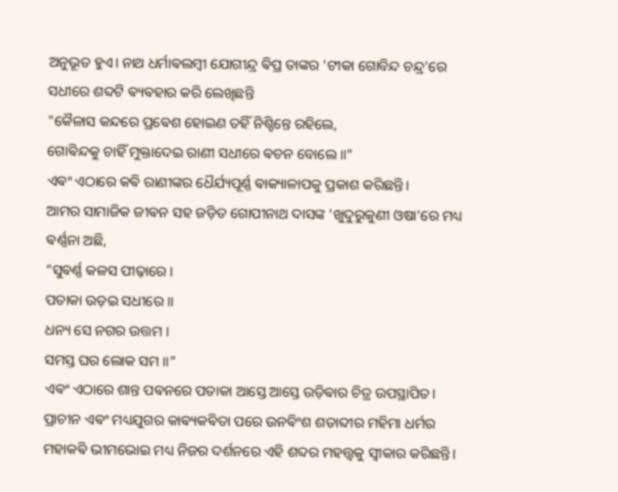ଅନୁଭୂତ ହୁଏ। ନାଥ ଧର୍ମାଵଲମ୍ବୀ ଯୋଗୀନ୍ଦ୍ର ଵିପ୍ର ତାଙ୍କର 'ଟୀକା ଗୋବିନ୍ଦ ଚନ୍ଦ୍ର'ରେ ସଧୀରେ ଶବ୍ଦଟି ଵ୍ୟଵହାର କରି ଲେଖିଛନ୍ତି
"କୈଳାସ କନ୍ଦରେ ପ୍ରଵେଶ ହୋଇଣ ତହିଁ ନିଶ୍ଚିନ୍ତେ ରହିଲେ,
ଗୋଵିନ୍ଦକୁ ଚାହିଁ ମୁକ୍ତାଦେଇ ରାଣୀ ସଧୀରେ ଵଚନ ବୋଲେ ॥"
ଏଵଂ ଏଠାରେ କଵି ରାଣୀଙ୍କର ଧୈର୍ଯ୍ୟପୂର୍ଣ୍ଣ ଵାକ୍ୟାଳାପକୁ ପ୍ରକାଶ କରିଛନ୍ତି।
ଆମର ସାମାଜିକ ଜୀଵନ ସହ ଜଡ଼ିତ ଗୋପୀନାଥ ଦାସଙ୍କ 'ଖୁଦୁରୁକୁଣୀ ଓଷା'ରେ ମଧ୍ୟ ଵର୍ଣ୍ଣନା ଅଛି,
“ସୁଵର୍ଣ୍ଣ କଳସ ପୀଢ଼ାରେ ।
ପତାକା ଉଡ଼ଇ ସଧୀରେ ॥
ଧନ୍ୟ ସେ ନଗର ଉତ୍ତମ ।
ସମସ୍ତ ଘର ଲୋକ ସମ ॥”
ଏଵଂ ଏଠାରେ ଶାନ୍ତ ପଵନରେ ପତାକା ଆସ୍ତେ ଆସ୍ତେ ଉଡ଼ିଵାର ଚିତ୍ର ଉପସ୍ଥାପିତ।
ପ୍ରାଚୀନ ଏଵଂ ମଧ୍ୟଯୁଗର କାଵ୍ୟକଵିତା ପରେ ଉନଵିଂଶ ଶତାବ୍ଦୀର ମହିମା ଧର୍ମର ମହାକଵି ଭୀମଭୋଇ ମଧ୍ୟ ନିଜର ଦର୍ଶନରେ ଏହି ଶବ୍ଦର ମହତ୍ତ୍ୱକୁ ସ୍ୱୀକାର କରିଛନ୍ତି।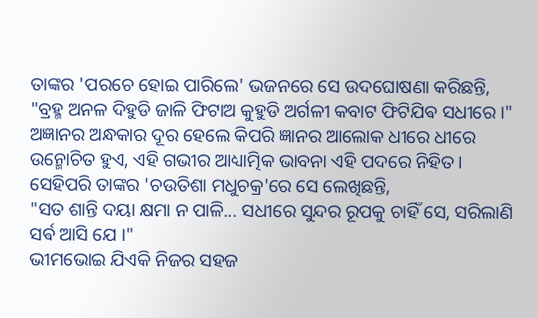ତାଙ୍କର 'ପରଚେ ହୋଇ ପାରିଲେ' ଭଜନରେ ସେ ଉଦଘୋଷଣା କରିଛନ୍ତି,
"ବ୍ରହ୍ମ ଅନଳ ଦିହୁଡି ଜାଳି ଫିଟାଅ କୁହୁଡି ଅର୍ଗଳୀ କବାଟ ଫିଟିଯିଵ ସଧୀରେ ।"
ଅଜ୍ଞାନର ଅନ୍ଧକାର ଦୂର ହେଲେ କିପରି ଜ୍ଞାନର ଆଲୋକ ଧୀରେ ଧୀରେ ଉନ୍ମୋଚିତ ହୁଏ, ଏହି ଗଭୀର ଆଧ୍ୟାତ୍ମିକ ଭାବନା ଏହି ପଦରେ ନିହିତ। ସେହିପରି ତାଙ୍କର 'ଚଉତିଶା ମଧୁଚକ୍ର'ରେ ସେ ଲେଖିଛନ୍ତି,
"ସତ ଶାନ୍ତି ଦୟା କ୍ଷମା ନ ପାଳି... ସଧୀରେ ସୁନ୍ଦର ରୂପକୁ ଚାହିଁ ସେ, ସରିଲାଣି ସର୍ଵ ଆସି ଯେ ।"
ଭୀମଭୋଇ ଯିଏକି ନିଜର ସହଜ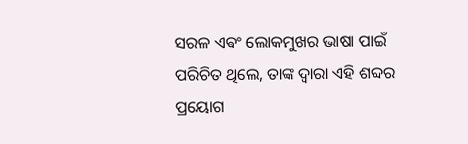ସରଳ ଏଵଂ ଲୋକମୁଖର ଭାଷା ପାଇଁ ପରିଚିତ ଥିଲେ, ତାଙ୍କ ଦ୍ୱାରା ଏହି ଶବ୍ଦର ପ୍ରୟୋଗ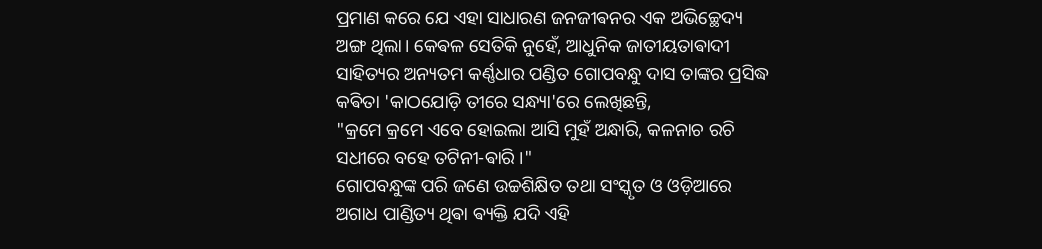ପ୍ରମାଣ କରେ ଯେ ଏହା ସାଧାରଣ ଜନଜୀଵନର ଏକ ଅଭିଚ୍ଛେଦ୍ୟ ଅଙ୍ଗ ଥିଲା। କେଵଳ ସେତିକି ନୁହେଁ, ଆଧୁନିକ ଜାତୀୟତାଵାଦୀ ସାହିତ୍ୟର ଅନ୍ୟତମ କର୍ଣ୍ଣଧାର ପଣ୍ଡିତ ଗୋପବନ୍ଧୁ ଦାସ ତାଙ୍କର ପ୍ରସିଦ୍ଧ କଵିତା 'କାଠଯୋଡ଼ି ତୀରେ ସନ୍ଧ୍ୟା'ରେ ଲେଖିଛନ୍ତି,
"କ୍ରମେ କ୍ରମେ ଏବେ ହୋଇଲା ଆସି ମୁହଁ ଅନ୍ଧାରି, କଳନାଚ ରଚି ସଧୀରେ ବହେ ତଟିନୀ-ଵାରି ।"
ଗୋପବନ୍ଧୁଙ୍କ ପରି ଜଣେ ଉଚ୍ଚଶିକ୍ଷିତ ତଥା ସଂସ୍କୃତ ଓ ଓଡ଼ିଆରେ ଅଗାଧ ପାଣ୍ଡିତ୍ୟ ଥିଵା ଵ୍ୟକ୍ତି ଯଦି ଏହି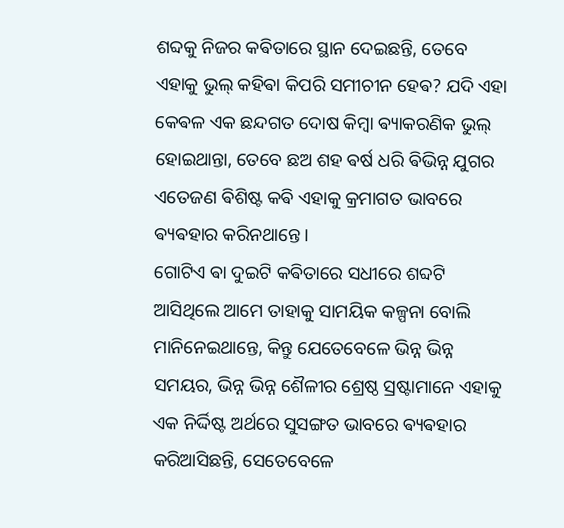ଶବ୍ଦକୁ ନିଜର କଵିତାରେ ସ୍ଥାନ ଦେଇଛନ୍ତି, ତେବେ ଏହାକୁ ଭୁଲ୍ କହିଵା କିପରି ସମୀଚୀନ ହେଵ? ଯଦି ଏହା କେଵଳ ଏକ ଛନ୍ଦଗତ ଦୋଷ କିମ୍ବା ଵ୍ୟାକରଣିକ ଭୁଲ୍ ହୋଇଥାନ୍ତା, ତେବେ ଛଅ ଶହ ଵର୍ଷ ଧରି ଵିଭିନ୍ନ ଯୁଗର ଏତେଜଣ ଵିଶିଷ୍ଟ କଵି ଏହାକୁ କ୍ରମାଗତ ଭାବରେ ଵ୍ୟଵହାର କରିନଥାନ୍ତେ।
ଗୋଟିଏ ଵା ଦୁଇଟି କଵିତାରେ ସଧୀରେ ଶବ୍ଦଟି ଆସିଥିଲେ ଆମେ ତାହାକୁ ସାମୟିକ କଳ୍ପନା ବୋଲି ମାନିନେଇଥାନ୍ତେ, କିନ୍ତୁ ଯେତେବେଳେ ଭିନ୍ନ ଭିନ୍ନ ସମୟର, ଭିନ୍ନ ଭିନ୍ନ ଶୈଳୀର ଶ୍ରେଷ୍ଠ ସ୍ରଷ୍ଟାମାନେ ଏହାକୁ ଏକ ନିର୍ଦ୍ଦିଷ୍ଟ ଅର୍ଥରେ ସୁସଙ୍ଗତ ଭାବରେ ଵ୍ୟଵହାର କରିଆସିଛନ୍ତି, ସେତେବେଳେ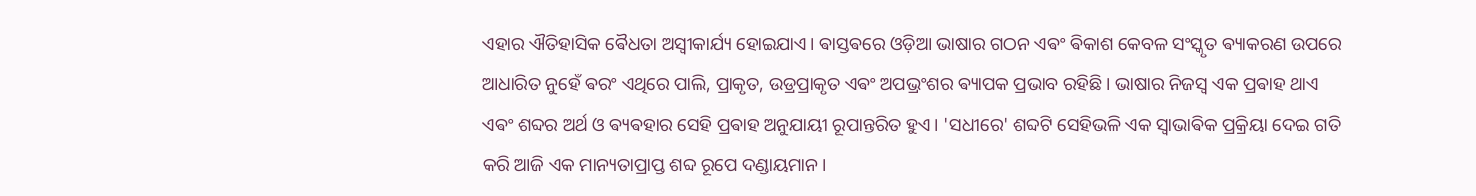ଏହାର ଐତିହାସିକ ଵୈଧତା ଅସ୍ୱୀକାର୍ଯ୍ୟ ହୋଇଯାଏ। ଵାସ୍ତଵରେ ଓଡ଼ିଆ ଭାଷାର ଗଠନ ଏଵଂ ଵିକାଶ କେବଳ ସଂସ୍କୃତ ଵ୍ୟାକରଣ ଉପରେ ଆଧାରିତ ନୁହେଁ ଵରଂ ଏଥିରେ ପାଲି, ପ୍ରାକୃତ, ଉଡ୍ରପ୍ରାକୃତ ଏଵଂ ଅପଭ୍ରଂଶର ଵ୍ୟାପକ ପ୍ରଭାବ ରହିଛି। ଭାଷାର ନିଜସ୍ୱ ଏକ ପ୍ରଵାହ ଥାଏ ଏଵଂ ଶବ୍ଦର ଅର୍ଥ ଓ ଵ୍ୟଵହାର ସେହି ପ୍ରଵାହ ଅନୁଯାୟୀ ରୂପାନ୍ତରିତ ହୁଏ। 'ସଧୀରେ' ଶବ୍ଦଟି ସେହିଭଳି ଏକ ସ୍ୱାଭାଵିକ ପ୍ରକ୍ରିୟା ଦେଇ ଗତି କରି ଆଜି ଏକ ମାନ୍ୟତାପ୍ରାପ୍ତ ଶବ୍ଦ ରୂପେ ଦଣ୍ଡାୟମାନ।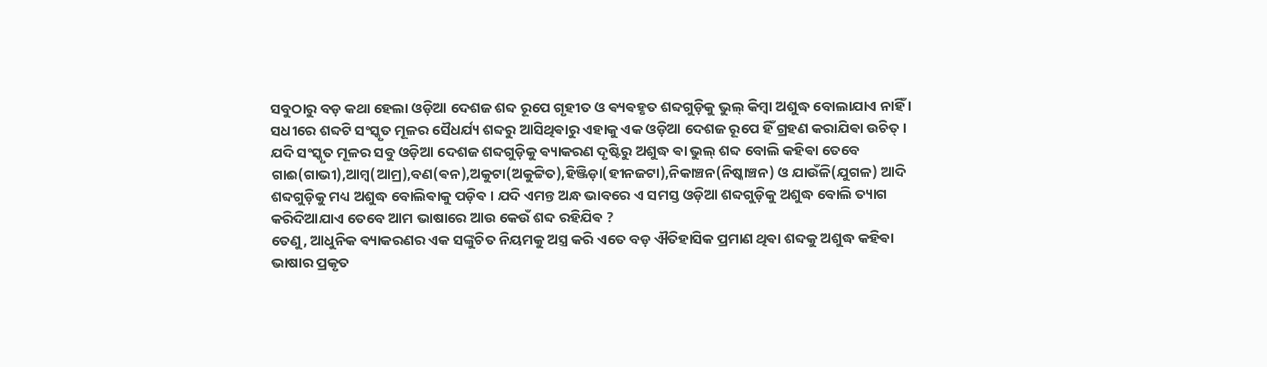ସବୁଠାରୁ ବଡ଼ କଥା ହେଲା ଓଡ଼ିଆ ଦେଶଜ ଶବ୍ଦ ରୂପେ ଗୃହୀତ ଓ ଵ୍ୟଵହୃତ ଶବ୍ଦଗୁଡ଼ିକୁ ଭୁଲ୍ କିମ୍ବା ଅଶୁଦ୍ଧ ବୋଲାଯାଏ ନାହିଁ । ସଧୀରେ ଶବ୍ଦଟି ସଂସ୍କୃତ ମୂଳର ସୈଧର୍ଯ୍ୟ ଶବ୍ଦରୁ ଆସିଥିଵାରୁ ଏହାକୁ ଏକ ଓଡ଼ିଆ ଦେଶଜ ରୂପେ ହିଁ ଗ୍ରହଣ କରାଯିଵା ଉଚିତ୍ । ଯଦି ସଂସ୍କୃତ ମୂଳର ସବୁ ଓଡ଼ିଆ ଦେଶଜ ଶବ୍ଦଗୁଡ଼ିକୁ ଵ୍ୟାକରଣ ଦୃଷ୍ଟିରୁ ଅଶୁଦ୍ଧ ଵା ଭୁଲ୍ ଶବ୍ଦ ବୋଲି କହିଵା ତେବେ ଗାଈ(ଗାଭୀ),ଆମ୍ବ(ଆମ୍ର),ବଣ(ଵନ),ଅକୁଟା(ଅକୁଟ୍ଟିତ),ହିଞ୍ଜିଡ଼ା(ହୀନଜଟା),ନିକାଞ୍ଚନ(ନିଷ୍କାଞ୍ଚନ) ଓ ଯାଉଁଳି(ଯୁଗଳ) ଆଦି ଶବ୍ଦଗୁଡ଼ିକୁ ମଧ୍ୟ ଅଶୁଦ୍ଧ ବୋଲିଵାକୁ ପଡ଼ିଵ । ଯଦି ଏମନ୍ତ ଅନ୍ଧ ଭାବରେ ଏ ସମସ୍ତ ଓଡ଼ିଆ ଶବ୍ଦଗୁଡ଼ିକୁ ଅଶୁଦ୍ଧ ବୋଲି ତ୍ୟାଗ କରିଦିଆଯାଏ ତେବେ ଆମ ଭାଷାରେ ଆଉ କେଉଁ ଶବ୍ଦ ରହିଯିଵ ?
ତେଣୁ, ଆଧୁନିକ ଵ୍ୟାକରଣର ଏକ ସଙ୍କୁଚିତ ନିୟମକୁ ଅସ୍ତ୍ର କରି ଏତେ ବଡ଼ ଐତିହାସିକ ପ୍ରମାଣ ଥିଵା ଶବ୍ଦକୁ ଅଶୁଦ୍ଧ କହିଵା ଭାଷାର ପ୍ରକୃତ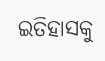ଇତିହାସକୁ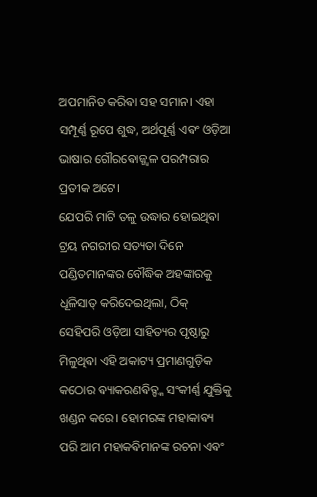ଅପମାନିତ କରିଵା ସହ ସମାନ। ଏହା ସମ୍ପୂର୍ଣ୍ଣ ରୂପେ ଶୁଦ୍ଧ, ଅର୍ଥପୂର୍ଣ୍ଣ ଏଵଂ ଓଡ଼ିଆ ଭାଷାର ଗୌରଵୋଜ୍ଜ୍ୱଳ ପରମ୍ପରାର ପ୍ରତୀକ ଅଟେ।
ଯେପରି ମାଟି ତଳୁ ଉଦ୍ଧାର ହୋଇଥିଵା ଟ୍ରୟ ନଗରୀର ସତ୍ୟତା ଦିନେ ପଣ୍ଡିତମାନଙ୍କର ବୌଦ୍ଧିକ ଅହଙ୍କାରକୁ ଧୂଳିସାତ୍ କରିଦେଇଥିଲା, ଠିକ୍ ସେହିପରି ଓଡ଼ିଆ ସାହିତ୍ୟର ପୃଷ୍ଠାରୁ ମିଳୁଥିଵା ଏହି ଅକାଟ୍ୟ ପ୍ରମାଣଗୁଡ଼ିକ କଠୋର ଵ୍ୟାକରଣଵିତ୍ଙ୍କ ସଂକୀର୍ଣ୍ଣ ଯୁକ୍ତିକୁ ଖଣ୍ଡନ କରେ। ହୋମରଙ୍କ ମହାକାଵ୍ୟ ପରି ଆମ ମହାକଵିମାନଙ୍କ ରଚନା ଏଵଂ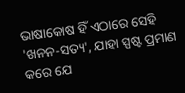ଭାଷାକୋଷ ହିଁ ଏଠାରେ ସେହି 'ଖନନ-ସତ୍ୟ', ଯାହା ସ୍ପଷ୍ଟ ପ୍ରମାଣ କରେ ଯେ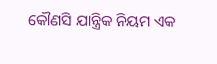କୌଣସି ଯାନ୍ତ୍ରିକ ନିୟମ ଏକ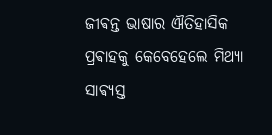ଜୀଵନ୍ତ ଭାଷାର ଐତିହାସିକ ପ୍ରଵାହକୁ କେବେହେଲେ ମିଥ୍ୟା ସାଵ୍ୟସ୍ତ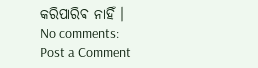କରିପାରିଵ ନାହିଁ ।
No comments:
Post a Comment